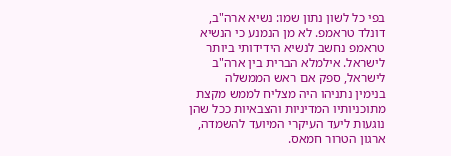בפי כל לשון נתון שמו: נשיא ארה"ב,
דונלד טראמפ. לא מן הנמנע כי הנשיא טראמפ נחשב לנשיא הידידותי ביותר לישראל. אילמלא הברית בין ארה"ב לישראל, ספק אם ראש הממשלה
בנימין נתניהו היה מצליח לממש מקצת מתוכניותיו המדיניות והצבאיות ככל שהן נוגעות ליעד העיקרי המיועד להשמדה, ארגון הטרור חמאס.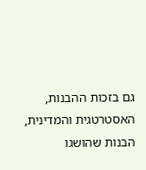גם בזכות ההבנות, האסטרטגית והמדינית, הבנות שהושגו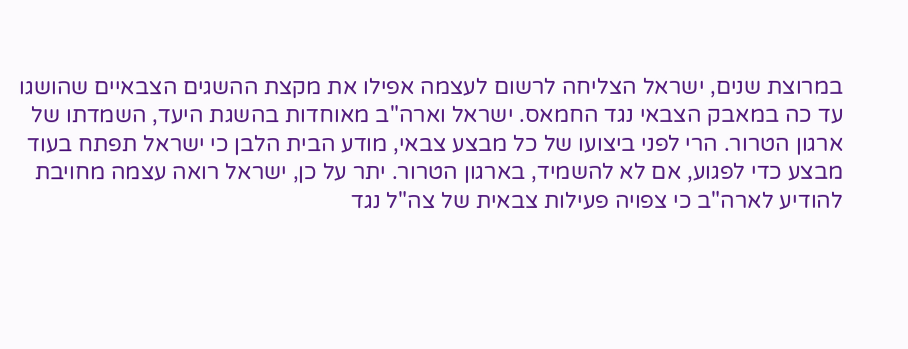במרוצת שנים, ישראל הצליחה לרשום לעצמה אפילו את מקצת ההשגים הצבאיים שהושגו עד כה במאבק הצבאי נגד החמאס. ישראל וארה"ב מאוחדות בהשגת היעד, השמדתו של ארגון הטרור. הרי לפני ביצועו של כל מבצע צבאי, מודע הבית הלבן כי ישראל תפתח בעוד מבצע כדי לפגוע, אם לא להשמיד, בארגון הטרור. יתר על כן, ישראל רואה עצמה מחויבת להודיע לארה"ב כי צפויה פעילות צבאית של צה"ל נגד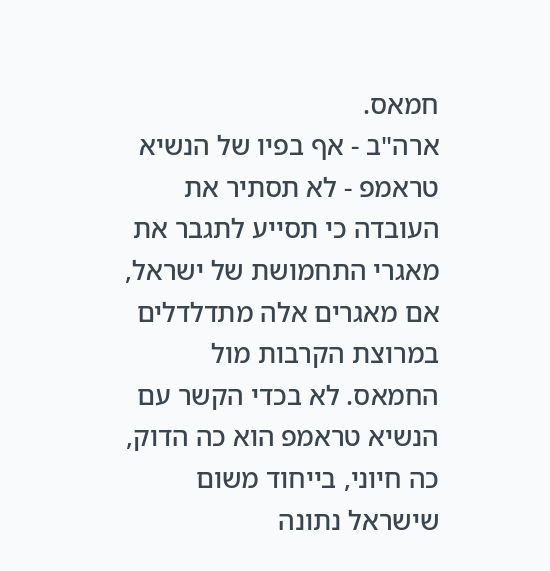חמאס.
ארה"ב - אף בפיו של הנשיא טראמפ - לא תסתיר את העובדה כי תסייע לתגבר את מאגרי התחמושת של ישראל, אם מאגרים אלה מתדלדלים במרוצת הקרבות מול החמאס. לא בכדי הקשר עם הנשיא טראמפ הוא כה הדוק, כה חיוני, בייחוד משום שישראל נתונה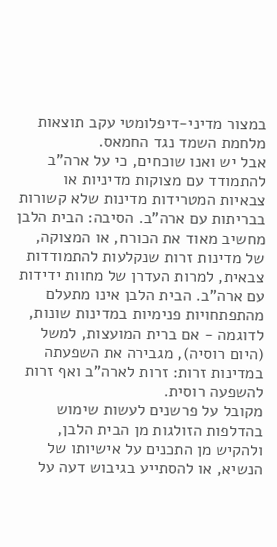במצור מדיני-דיפלומטי עקב תוצאות מלחמת השמד נגד החמאס.
אבל יש ואנו שוכחים, כי על ארה"ב להתמודד עם מצוקות מדיניות או צבאיות המטרידות מדינות שלא קשורות בבריתות עם ארה"ב. הסיבה: הבית הלבן מחשיב מאוד את הכורח, או המצוקה, של מדינות זרות שנקלעות להתמודדות צבאית, למרות העדרן של מחוות ידידות עם ארה"ב. הבית הלבן אינו מתעלם מהתפתחויות פנימיות במדינות שונות, לדוגמה - אם ברית המועצות, למשל (היום רוסיה), מגבירה את השפעתה במדינות זרות: זרות לארה"ב ואף זרות להשפעה רוסית.
מקובל על פרשנים לעשות שימוש בהדלפות הזולגות מן הבית הלבן, ולהקיש מן התכנים על אישיותו של הנשיא, או להסתייע בגיבוש דעה על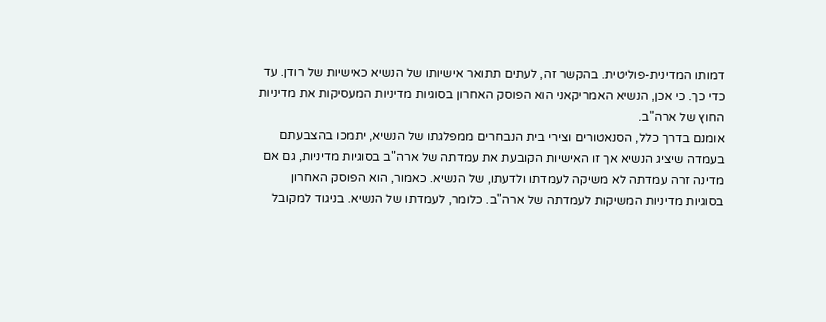דמותו המדינית-פוליטית. בהקשר זה, לעתים תתואר אישיותו של הנשיא כאישיות של רודן. עד כדי כך. כי אכן, הנשיא האמריקאני הוא הפוסק האחרון בסוגיות מדיניות המעסיקות את מדיניות החוץ של ארה"ב.
אומנם בדרך כלל, הסנאטורים וצירי בית הנבחרים ממפלגתו של הנשיא, יתמכו בהצבעתם בעמדה שיציג הנשיא אך זו האישיות הקובעת את עמדתה של ארה"ב בסוגיות מדיניות, גם אם מדינה זרה עמדתה לא משיקה לעמדתו ולדעתו, של הנשיא. כאמור, הוא הפוסק האחרון בסוגיות מדיניות המשיקות לעמדתה של ארה"ב. כלומר, לעמדתו של הנשיא. בניגוד למקובל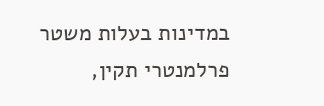במדינות בעלות משטר פרלמנטרי תקין,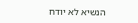הנשיא לא יודח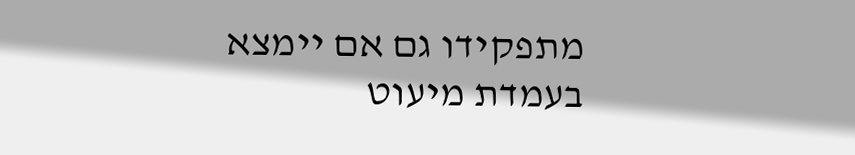מתפקידו גם אם יימצא בעמדת מיעוט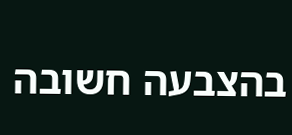בהצבעה חשובה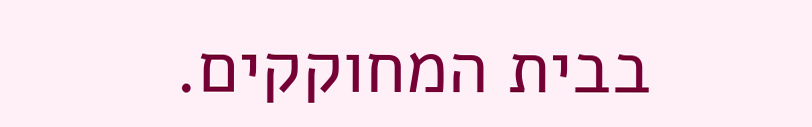בבית המחוקקים.